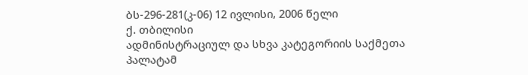ბს-296-281(კ-06) 12 ივლისი, 2006 წელი
ქ. თბილისი
ადმინისტრაციულ და სხვა კატეგორიის საქმეთა პალატამ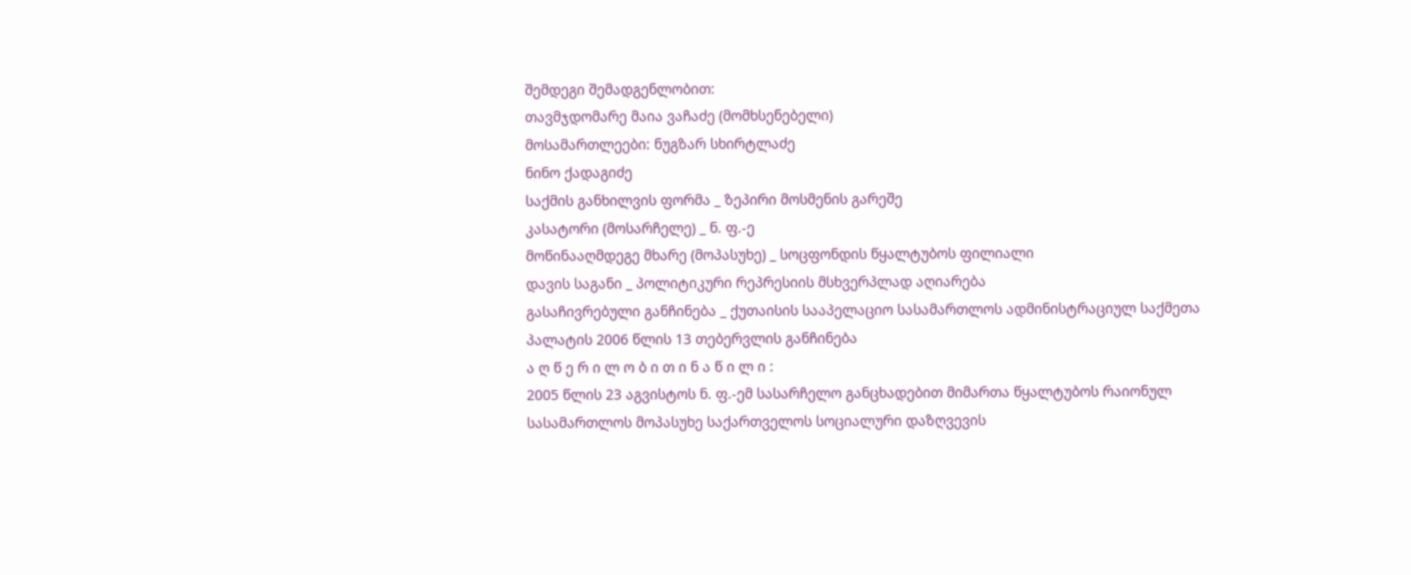შემდეგი შემადგენლობით:
თავმჯდომარე მაია ვაჩაძე (მომხსენებელი)
მოსამართლეები: ნუგზარ სხირტლაძე
ნინო ქადაგიძე
საქმის განხილვის ფორმა _ ზეპირი მოსმენის გარეშე
კასატორი (მოსარჩელე) _ ნ. ფ.-ე
მოწინააღმდეგე მხარე (მოპასუხე) _ სოცფონდის წყალტუბოს ფილიალი
დავის საგანი _ პოლიტიკური რეპრესიის მსხვერპლად აღიარება
გასაჩივრებული განჩინება _ ქუთაისის სააპელაციო სასამართლოს ადმინისტრაციულ საქმეთა პალატის 2006 წლის 13 თებერვლის განჩინება
ა ღ წ ე რ ი ლ ო ბ ი თ ი ნ ა წ ი ლ ი :
2005 წლის 23 აგვისტოს ნ. ფ.-ემ სასარჩელო განცხადებით მიმართა წყალტუბოს რაიონულ სასამართლოს მოპასუხე საქართველოს სოციალური დაზღვევის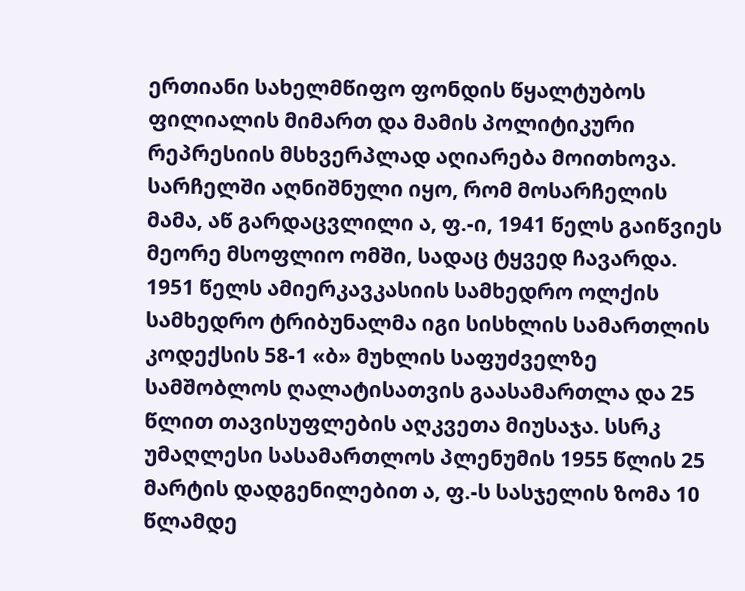ერთიანი სახელმწიფო ფონდის წყალტუბოს ფილიალის მიმართ და მამის პოლიტიკური რეპრესიის მსხვერპლად აღიარება მოითხოვა.
სარჩელში აღნიშნული იყო, რომ მოსარჩელის მამა, აწ გარდაცვლილი ა, ფ.-ი, 1941 წელს გაიწვიეს მეორე მსოფლიო ომში, სადაც ტყვედ ჩავარდა. 1951 წელს ამიერკავკასიის სამხედრო ოლქის სამხედრო ტრიბუნალმა იგი სისხლის სამართლის კოდექსის 58-1 «ბ» მუხლის საფუძველზე სამშობლოს ღალატისათვის გაასამართლა და 25 წლით თავისუფლების აღკვეთა მიუსაჯა. სსრკ უმაღლესი სასამართლოს პლენუმის 1955 წლის 25 მარტის დადგენილებით ა, ფ.-ს სასჯელის ზომა 10 წლამდე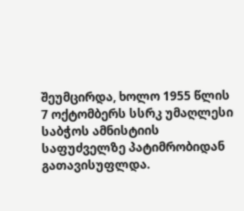შეუმცირდა, ხოლო 1955 წლის 7 ოქტომბერს სსრკ უმაღლესი საბჭოს ამნისტიის საფუძველზე პატიმრობიდან გათავისუფლდა.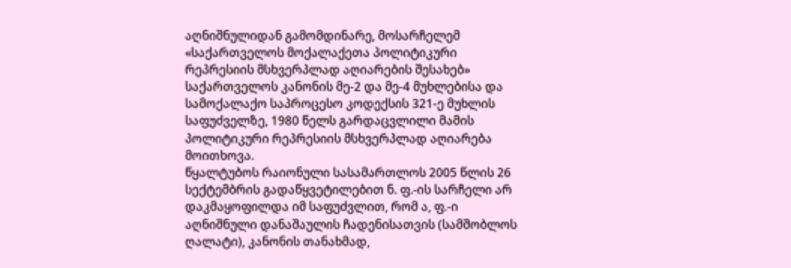აღნიშნულიდან გამომდინარე, მოსარჩელემ «საქართველოს მოქალაქეთა პოლიტიკური რეპრესიის მსხვერპლად აღიარების შესახებ» საქართველოს კანონის მე-2 და მე-4 მუხლებისა და სამოქალაქო საპროცესო კოდექსის 321-ე მუხლის საფუძველზე, 1980 წელს გარდაცვლილი მამის პოლიტიკური რეპრესიის მსხვერპლად აღიარება მოითხოვა.
წყალტუბოს რაიონული სასამართლოს 2005 წლის 26 სექტემბრის გადაწყვეტილებით ნ. ფ.-ის სარჩელი არ დაკმაყოფილდა იმ საფუძვლით, რომ ა, ფ.-ი აღნიშნული დანაშაულის ჩადენისათვის (სამშობლოს ღალატი), კანონის თანახმად,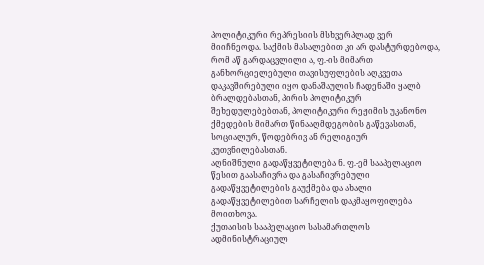პოლიტიკური რეპრესიის მსხვერპლად ვერ მიიჩნეოდა. საქმის მასალებით კი არ დასტურდებოდა, რომ აწ გარდაცვლილი ა, ფ.-ის მიმართ განხორციელებული თავისუფლების აღკვეთა დაკავშირებული იყო დანაშაულის ჩადენაში ყალბ ბრალდებასთან, პირის პოლიტიკურ შეხედულებებთან, პოლიტიკური რეჟიმის უკანონო ქმედების მიმართ წინააღმდეგობის გაწევასთან, სოციალურ, წოდებრივ ან რელიგიურ კუთვნილებასთან.
აღნიშნული გადაწყვეტილება ნ. ფ.-ემ სააპელაციო წესით გაასაჩივრა და გასაჩივრებული გადაწყვეტილების გაუქმება და ახალი გადაწყვეტილებით სარჩელის დაკმაყოფილება მოითხოვა.
ქუთაისის სააპელაციო სასამართლოს ადმინისტრაციულ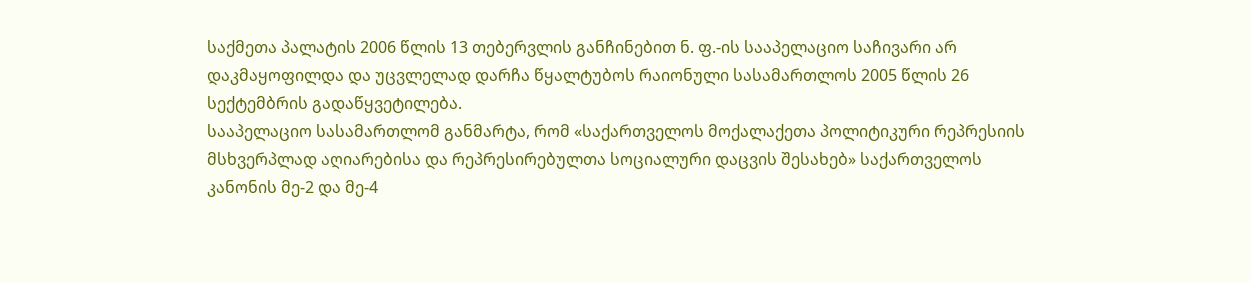საქმეთა პალატის 2006 წლის 13 თებერვლის განჩინებით ნ. ფ.-ის სააპელაციო საჩივარი არ დაკმაყოფილდა და უცვლელად დარჩა წყალტუბოს რაიონული სასამართლოს 2005 წლის 26 სექტემბრის გადაწყვეტილება.
სააპელაციო სასამართლომ განმარტა, რომ «საქართველოს მოქალაქეთა პოლიტიკური რეპრესიის მსხვერპლად აღიარებისა და რეპრესირებულთა სოციალური დაცვის შესახებ» საქართველოს კანონის მე-2 და მე-4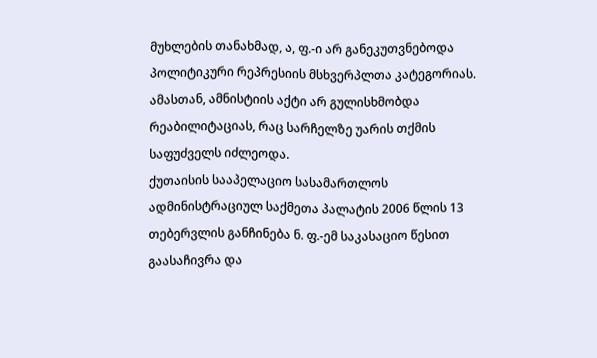მუხლების თანახმად, ა, ფ.-ი არ განეკუთვნებოდა პოლიტიკური რეპრესიის მსხვერპლთა კატეგორიას. ამასთან, ამნისტიის აქტი არ გულისხმობდა რეაბილიტაციას, რაც სარჩელზე უარის თქმის საფუძველს იძლეოდა.
ქუთაისის სააპელაციო სასამართლოს ადმინისტრაციულ საქმეთა პალატის 2006 წლის 13 თებერვლის განჩინება ნ. ფ.-ემ საკასაციო წესით გაასაჩივრა და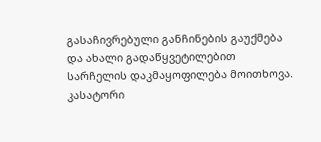გასაჩივრებული განჩინების გაუქმება და ახალი გადაწყვეტილებით სარჩელის დაკმაყოფილება მოითხოვა.
კასატორი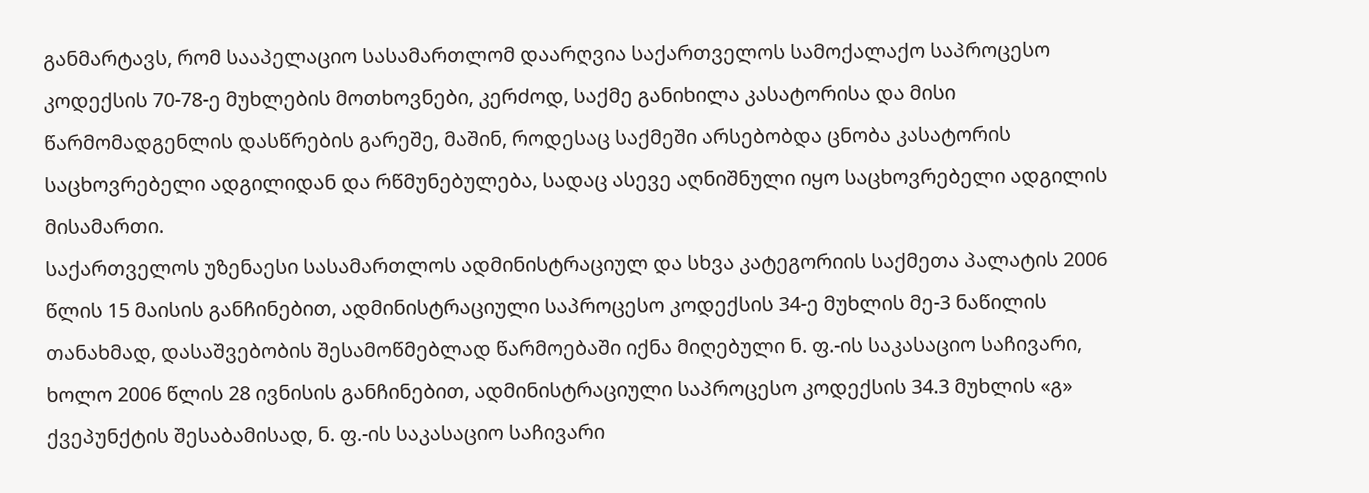განმარტავს, რომ სააპელაციო სასამართლომ დაარღვია საქართველოს სამოქალაქო საპროცესო კოდექსის 70-78-ე მუხლების მოთხოვნები, კერძოდ, საქმე განიხილა კასატორისა და მისი წარმომადგენლის დასწრების გარეშე, მაშინ, როდესაც საქმეში არსებობდა ცნობა კასატორის საცხოვრებელი ადგილიდან და რწმუნებულება, სადაც ასევე აღნიშნული იყო საცხოვრებელი ადგილის მისამართი.
საქართველოს უზენაესი სასამართლოს ადმინისტრაციულ და სხვა კატეგორიის საქმეთა პალატის 2006 წლის 15 მაისის განჩინებით, ადმინისტრაციული საპროცესო კოდექსის 34-ე მუხლის მე-3 ნაწილის თანახმად, დასაშვებობის შესამოწმებლად წარმოებაში იქნა მიღებული ნ. ფ.-ის საკასაციო საჩივარი, ხოლო 2006 წლის 28 ივნისის განჩინებით, ადმინისტრაციული საპროცესო კოდექსის 34.3 მუხლის «გ» ქვეპუნქტის შესაბამისად, ნ. ფ.-ის საკასაციო საჩივარი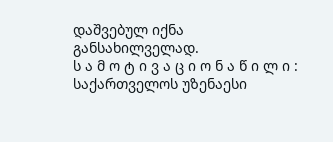დაშვებულ იქნა განსახილველად.
ს ა მ ო ტ ი ვ ა ც ი ო ნ ა წ ი ლ ი :
საქართველოს უზენაესი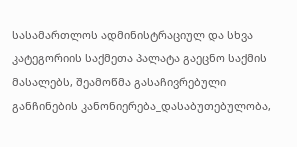სასამართლოს ადმინისტრაციულ და სხვა კატეგორიის საქმეთა პალატა გაეცნო საქმის მასალებს, შეამოწმა გასაჩივრებული განჩინების კანონიერება_დასაბუთებულობა,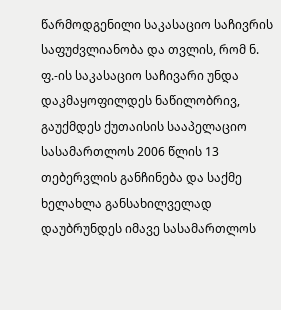წარმოდგენილი საკასაციო საჩივრის საფუძვლიანობა და თვლის, რომ ნ. ფ.-ის საკასაციო საჩივარი უნდა დაკმაყოფილდეს ნაწილობრივ, გაუქმდეს ქუთაისის სააპელაციო სასამართლოს 2006 წლის 13 თებერვლის განჩინება და საქმე ხელახლა განსახილველად დაუბრუნდეს იმავე სასამართლოს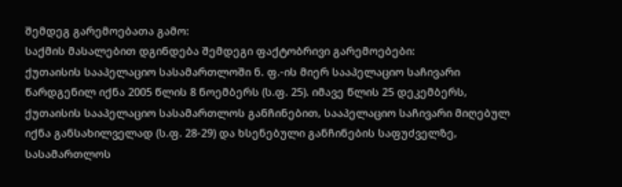შემდეგ გარემოებათა გამო:
საქმის მასალებით დგინდება შემდეგი ფაქტობრივი გარემოებები:
ქუთაისის სააპელაციო სასამართლოში ნ. ფ.-ის მიერ სააპელაციო საჩივარი წარდგენილ იქნა 2005 წლის 8 ნოემბერს (ს.ფ. 25). იმავე წლის 25 დეკემბერს, ქუთაისის სააპელაციო სასამართლოს განჩინებით, სააპელაციო საჩივარი მიღებულ იქნა განსახილველად (ს.ფ. 28-29) და ხსენებული განჩინების საფუძველზე, სასამართლოს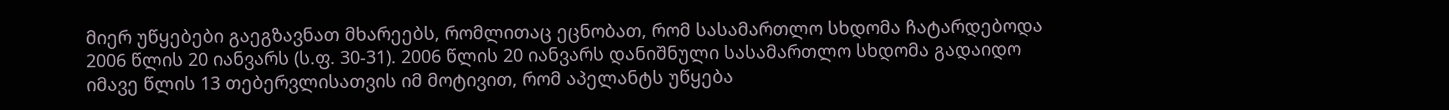მიერ უწყებები გაეგზავნათ მხარეებს, რომლითაც ეცნობათ, რომ სასამართლო სხდომა ჩატარდებოდა 2006 წლის 20 იანვარს (ს.ფ. 30-31). 2006 წლის 20 იანვარს დანიშნული სასამართლო სხდომა გადაიდო იმავე წლის 13 თებერვლისათვის იმ მოტივით, რომ აპელანტს უწყება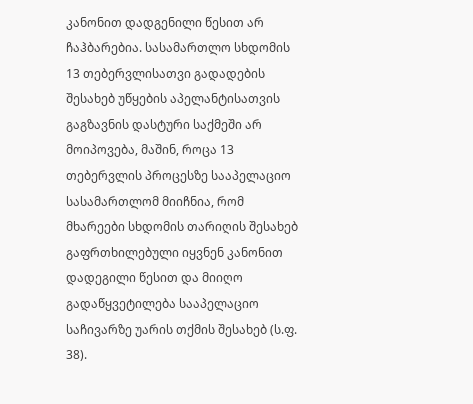კანონით დადგენილი წესით არ ჩაჰბარებია. სასამართლო სხდომის 13 თებერვლისათვი გადადების შესახებ უწყების აპელანტისათვის გაგზავნის დასტური საქმეში არ მოიპოვება, მაშინ, როცა 13 თებერვლის პროცესზე სააპელაციო სასამართლომ მიიჩნია, რომ მხარეები სხდომის თარიღის შესახებ გაფრთხილებული იყვნენ კანონით დადეგილი წესით და მიიღო გადაწყვეტილება სააპელაციო საჩივარზე უარის თქმის შესახებ (ს.ფ. 38).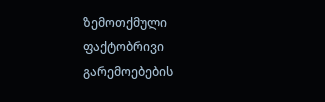ზემოთქმული ფაქტობრივი გარემოებების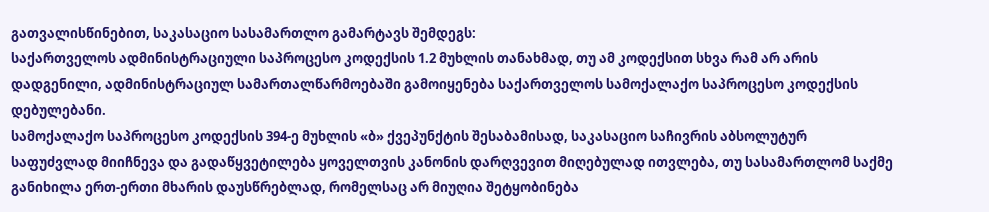გათვალისწინებით, საკასაციო სასამართლო გამარტავს შემდეგს:
საქართველოს ადმინისტრაციული საპროცესო კოდექსის 1.2 მუხლის თანახმად, თუ ამ კოდექსით სხვა რამ არ არის დადგენილი, ადმინისტრაციულ სამართალწარმოებაში გამოიყენება საქართველოს სამოქალაქო საპროცესო კოდექსის დებულებანი.
სამოქალაქო საპროცესო კოდექსის 394-ე მუხლის «ბ» ქვეპუნქტის შესაბამისად, საკასაციო საჩივრის აბსოლუტურ საფუძვლად მიიჩნევა და გადაწყვეტილება ყოველთვის კანონის დარღვევით მიღებულად ითვლება, თუ სასამართლომ საქმე განიხილა ერთ-ერთი მხარის დაუსწრებლად, რომელსაც არ მიუღია შეტყობინება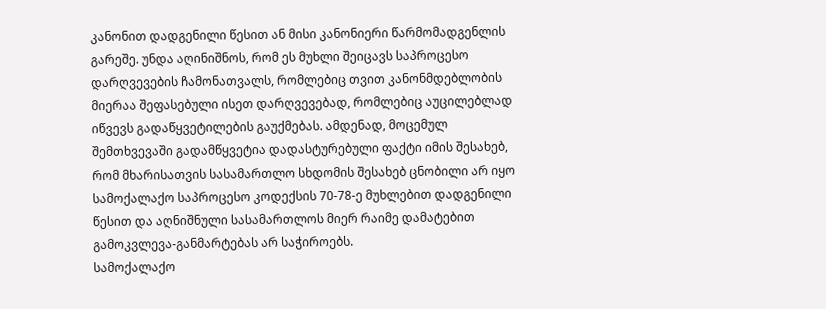კანონით დადგენილი წესით ან მისი კანონიერი წარმომადგენლის გარეშე. უნდა აღინიშნოს, რომ ეს მუხლი შეიცავს საპროცესო დარღვევების ჩამონათვალს, რომლებიც თვით კანონმდებლობის მიერაა შეფასებული ისეთ დარღვევებად, რომლებიც აუცილებლად იწვევს გადაწყვეტილების გაუქმებას. ამდენად, მოცემულ შემთხვევაში გადამწყვეტია დადასტურებული ფაქტი იმის შესახებ, რომ მხარისათვის სასამართლო სხდომის შესახებ ცნობილი არ იყო სამოქალაქო საპროცესო კოდექსის 70-78-ე მუხლებით დადგენილი წესით და აღნიშნული სასამართლოს მიერ რაიმე დამატებით გამოკვლევა-განმარტებას არ საჭიროებს.
სამოქალაქო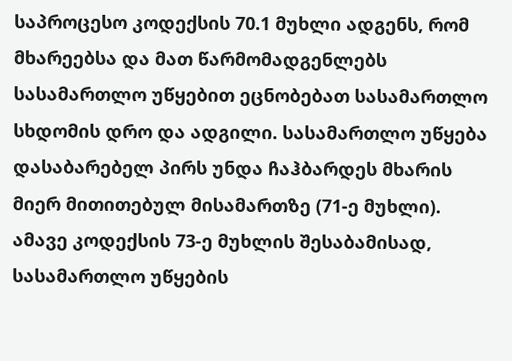საპროცესო კოდექსის 70.1 მუხლი ადგენს, რომ მხარეებსა და მათ წარმომადგენლებს სასამართლო უწყებით ეცნობებათ სასამართლო სხდომის დრო და ადგილი. სასამართლო უწყება დასაბარებელ პირს უნდა ჩაჰბარდეს მხარის მიერ მითითებულ მისამართზე (71-ე მუხლი). ამავე კოდექსის 73-ე მუხლის შესაბამისად, სასამართლო უწყების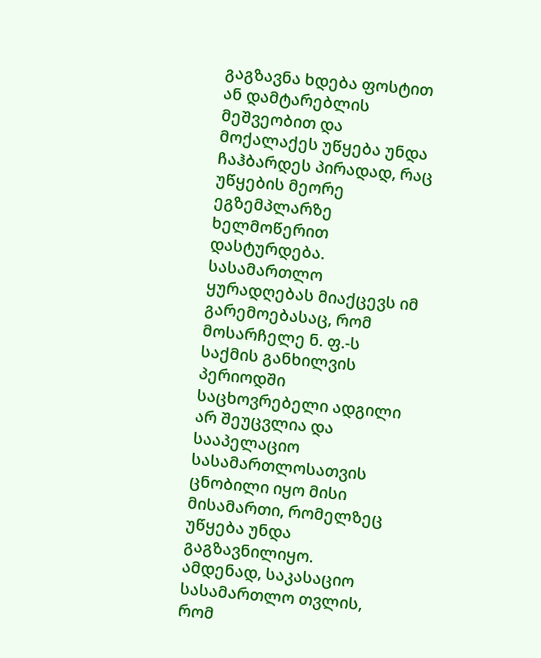გაგზავნა ხდება ფოსტით ან დამტარებლის მეშვეობით და მოქალაქეს უწყება უნდა ჩაჰბარდეს პირადად, რაც უწყების მეორე ეგზემპლარზე ხელმოწერით დასტურდება. სასამართლო ყურადღებას მიაქცევს იმ გარემოებასაც, რომ მოსარჩელე ნ. ფ.-ს საქმის განხილვის პერიოდში საცხოვრებელი ადგილი არ შეუცვლია და სააპელაციო სასამართლოსათვის ცნობილი იყო მისი მისამართი, რომელზეც უწყება უნდა გაგზავნილიყო.
ამდენად, საკასაციო სასამართლო თვლის, რომ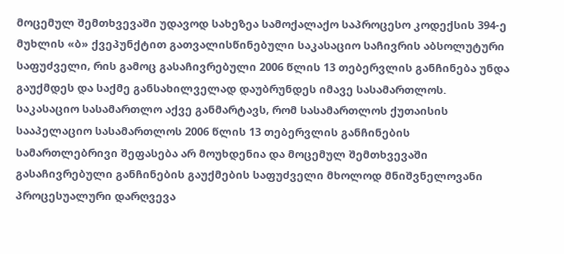მოცემულ შემთხვევაში უდავოდ სახეზეა სამოქალაქო საპროცესო კოდექსის 394-ე მუხლის «ბ» ქვეპუნქტით გათვალისწინებული საკასაციო საჩივრის აბსოლუტური საფუძველი, რის გამოც გასაჩივრებული 2006 წლის 13 თებერვლის განჩინება უნდა გაუქმდეს და საქმე განსახილველად დაუბრუნდეს იმავე სასამართლოს.
საკასაციო სასამართლო აქვე განმარტავს, რომ სასამართლოს ქუთაისის სააპელაციო სასამართლოს 2006 წლის 13 თებერვლის განჩინების სამართლებრივი შეფასება არ მოუხდენია და მოცემულ შემთხვევაში გასაჩივრებული განჩინების გაუქმების საფუძველი მხოლოდ მნიშვნელოვანი პროცესუალური დარღვევა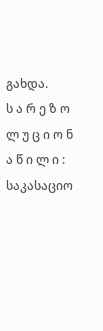გახდა.
ს ა რ ე ზ ო ლ უ ც ი ო ნ ა წ ი ლ ი :
საკასაციო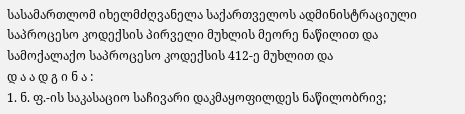სასამართლომ იხელმძღვანელა საქართველოს ადმინისტრაციული საპროცესო კოდექსის პირველი მუხლის მეორე ნაწილით და სამოქალაქო საპროცესო კოდექსის 412-ე მუხლით და
დ ა ა დ გ ი ნ ა :
1. ნ. ფ.-ის საკასაციო საჩივარი დაკმაყოფილდეს ნაწილობრივ;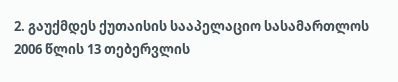2. გაუქმდეს ქუთაისის სააპელაციო სასამართლოს 2006 წლის 13 თებერვლის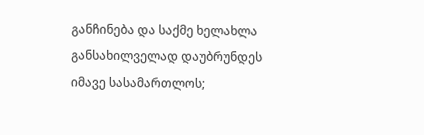განჩინება და საქმე ხელახლა განსახილველად დაუბრუნდეს იმავე სასამართლოს;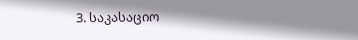3. საკასაციო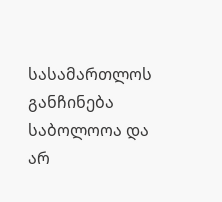სასამართლოს განჩინება საბოლოოა და არ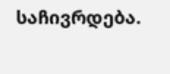საჩივრდება.